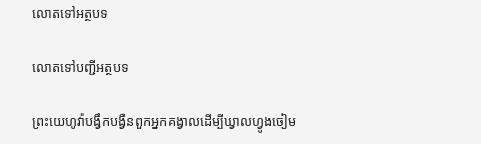លោតទៅអត្ថបទ

លោតទៅបញ្ជីអត្ថបទ

ព្រះយេហូវ៉ាបង្វឹកបង្វឺនពួកអ្នកគង្វាលដើម្បីឃ្វាលហ្វូងចៀម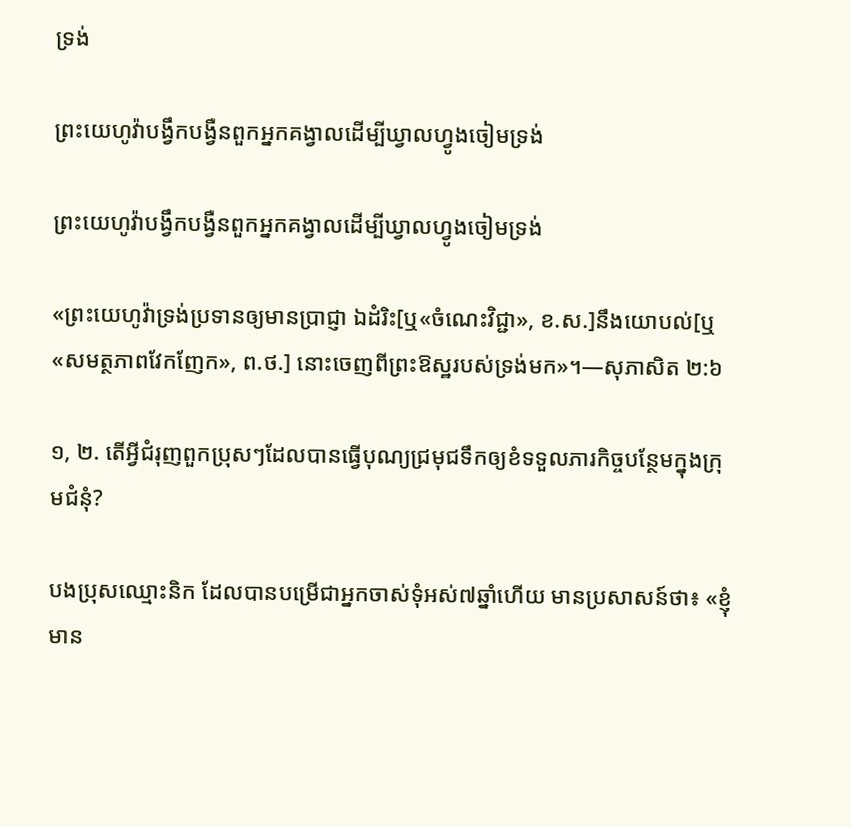ទ្រង់

ព្រះយេហូវ៉ាបង្វឹកបង្វឺនពួកអ្នកគង្វាលដើម្បីឃ្វាលហ្វូងចៀមទ្រង់

ព្រះយេហូវ៉ាបង្វឹកបង្វឺនពួកអ្នកគង្វាលដើម្បីឃ្វាលហ្វូងចៀមទ្រង់

«ព្រះយេហូវ៉ាទ្រង់ប្រទានឲ្យមានប្រាជ្ញា ឯដំរិះ[ឬ«ចំណេះវិជ្ជា», ខ.ស.]នឹងយោបល់[ឬ«សមត្ថភាពវែកញែក», ព.ថ.] នោះចេញពីព្រះឱស្ឋរបស់ទ្រង់មក»។—សុភាសិត ២:៦

១, ២. តើអ្វីជំរុញពួកប្រុសៗដែលបានធ្វើបុណ្យជ្រមុជទឹកឲ្យខំទទួលភារកិច្ចបន្ថែមក្នុងក្រុមជំនុំ?

បងប្រុសឈ្មោះនិក ដែលបានបម្រើជាអ្នកចាស់ទុំអស់៧ឆ្នាំហើយ មានប្រសាសន៍ថា៖ «ខ្ញុំមាន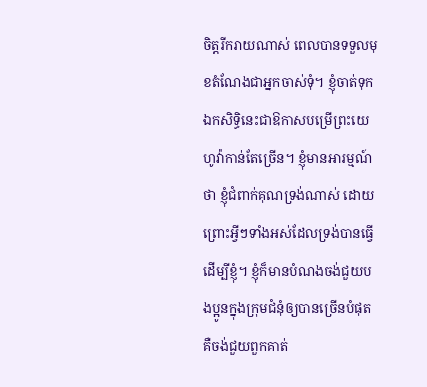ចិត្តរីករាយណាស់ ពេលបានទទួលមុខតំណែងជាអ្នកចាស់ទុំ។ ខ្ញុំចាត់ទុកឯកសិទ្ធិនេះជាឱកាសបម្រើព្រះយេហូវ៉ាកាន់តែច្រើន។ ខ្ញុំមានអារម្មណ៍ថា ខ្ញុំជំពាក់គុណទ្រង់ណាស់ ដោយព្រោះអ្វីៗទាំងអស់ដែលទ្រង់បានធ្វើដើម្បីខ្ញុំ។ ខ្ញុំក៏មានបំណងចង់ជួយបងប្អូនក្នុងក្រុមជំនុំឲ្យបានច្រើនបំផុត គឺចង់ជួយពួកគាត់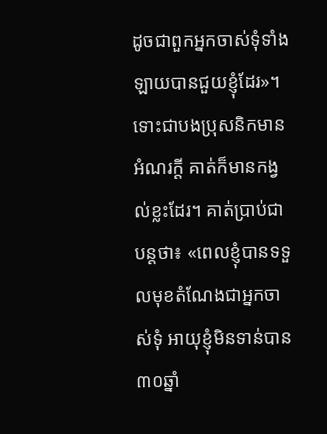ដូចជាពួកអ្នកចាស់ទុំទាំងឡាយបានជួយខ្ញុំដែរ»។ ទោះជាបងប្រុសនិកមានអំណរក្ដី គាត់ក៏មានកង្វល់ខ្លះដែរ។ គាត់ប្រាប់ជាបន្តថា៖ «ពេលខ្ញុំបានទទួលមុខតំណែងជាអ្នកចាស់ទុំ អាយុខ្ញុំមិនទាន់បាន៣០ឆ្នាំ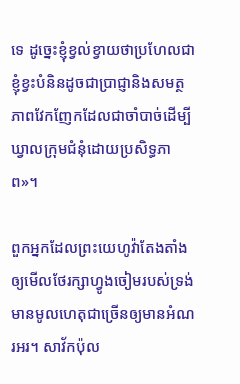ទេ ដូច្នេះខ្ញុំខ្វល់ខ្វាយថាប្រហែលជាខ្ញុំខ្វះបំនិនដូចជាប្រាជ្ញានិងសមត្ថភាពវែកញែកដែលជាចាំបាច់ដើម្បីឃ្វាលក្រុមជំនុំដោយប្រសិទ្ធភាព»។

ពួកអ្នកដែលព្រះយេហូវ៉ាតែងតាំងឲ្យមើលថែរក្សាហ្វូងចៀមរបស់ទ្រង់មានមូលហេតុជាច្រើនឲ្យមានអំណរអរ។ សាវ័កប៉ុល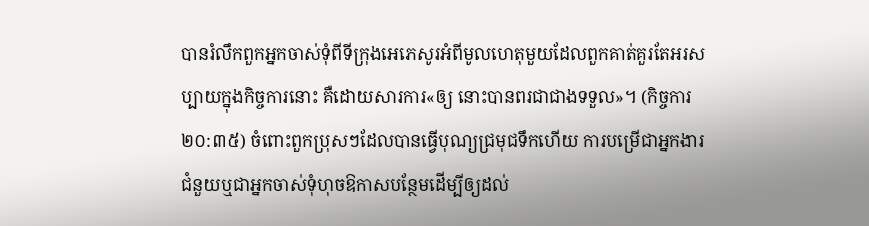បានរំលឹកពួកអ្នកចាស់ទុំពីទីក្រុងអេភេសូរអំពីមូលហេតុមួយដែលពួកគាត់គួរតែអរសប្បាយក្នុងកិច្ចការនោះ គឺដោយសារការ«ឲ្យ នោះបានពរជាជាងទទួល»។ (កិច្ចការ ២០:៣៥) ចំពោះពួកប្រុសៗដែលបានធ្វើបុណ្យជ្រមុជទឹកហើយ ការបម្រើជាអ្នកងារជំនួយឬជាអ្នកចាស់ទុំហុចឱកាសបន្ថែមដើម្បីឲ្យដល់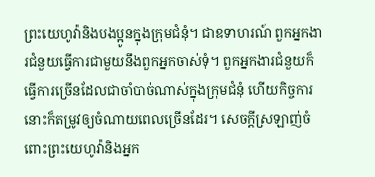ព្រះយេហូវ៉ានិងបងប្អូនក្នុងក្រុមជំនុំ។ ជាឧទាហរណ៍ ពួកអ្នកងារជំនួយធ្វើការជាមួយនឹងពួកអ្នកចាស់ទុំ។ ពួកអ្នកងារជំនួយក៏ធ្វើការច្រើនដែលជាចាំបាច់ណាស់ក្នុងក្រុមជំនុំ ហើយកិច្ចការនោះក៏តម្រូវឲ្យចំណាយពេលច្រើនដែរ។ សេចក្ដីស្រឡាញ់ចំពោះព្រះយេហូវ៉ានិងអ្នក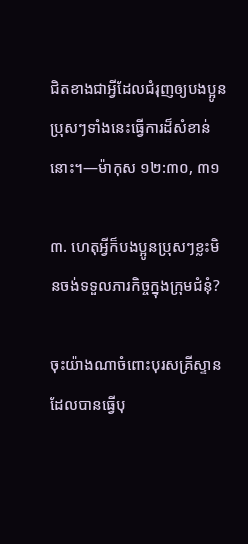ជិតខាងជាអ្វីដែលជំរុញឲ្យបងប្អូនប្រុសៗទាំងនេះធ្វើការដ៏សំខាន់នោះ។—ម៉ាកុស ១២:៣០, ៣១

៣. ហេតុអ្វីក៏បងប្អូនប្រុសៗខ្លះមិនចង់ទទួលភារកិច្ចក្នុងក្រុមជំនុំ?

ចុះយ៉ាងណាចំពោះបុរសគ្រីស្ទានដែលបានធ្វើបុ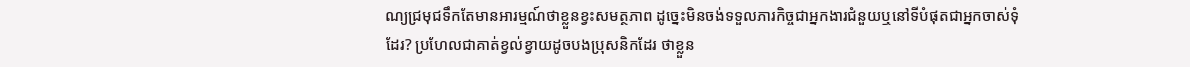ណ្យជ្រមុជទឹកតែមានអារម្មណ៍ថាខ្លួនខ្វះសមត្ថភាព ដូច្នេះមិនចង់ទទួលភារកិច្ចជាអ្នកងារជំនួយឬនៅទីបំផុតជាអ្នកចាស់ទុំដែរ? ប្រហែលជាគាត់ខ្វល់ខ្វាយដូចបងប្រុសនិកដែរ ថាខ្លួន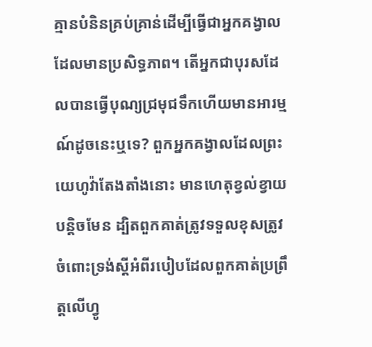គ្មានបំនិនគ្រប់គ្រាន់ដើម្បីធ្វើជាអ្នកគង្វាលដែលមានប្រសិទ្ធភាព។ តើអ្នកជាបុរសដែលបានធ្វើបុណ្យជ្រមុជទឹកហើយមានអារម្មណ៍ដូចនេះឬទេ? ពួកអ្នកគង្វាលដែលព្រះយេហូវ៉ាតែងតាំងនោះ មានហេតុខ្វល់ខ្វាយបន្ដិចមែន ដ្បិតពួកគាត់ត្រូវទទួលខុសត្រូវចំពោះទ្រង់ស្តីអំពីរបៀបដែលពួកគាត់ប្រព្រឹត្តលើហ្វូ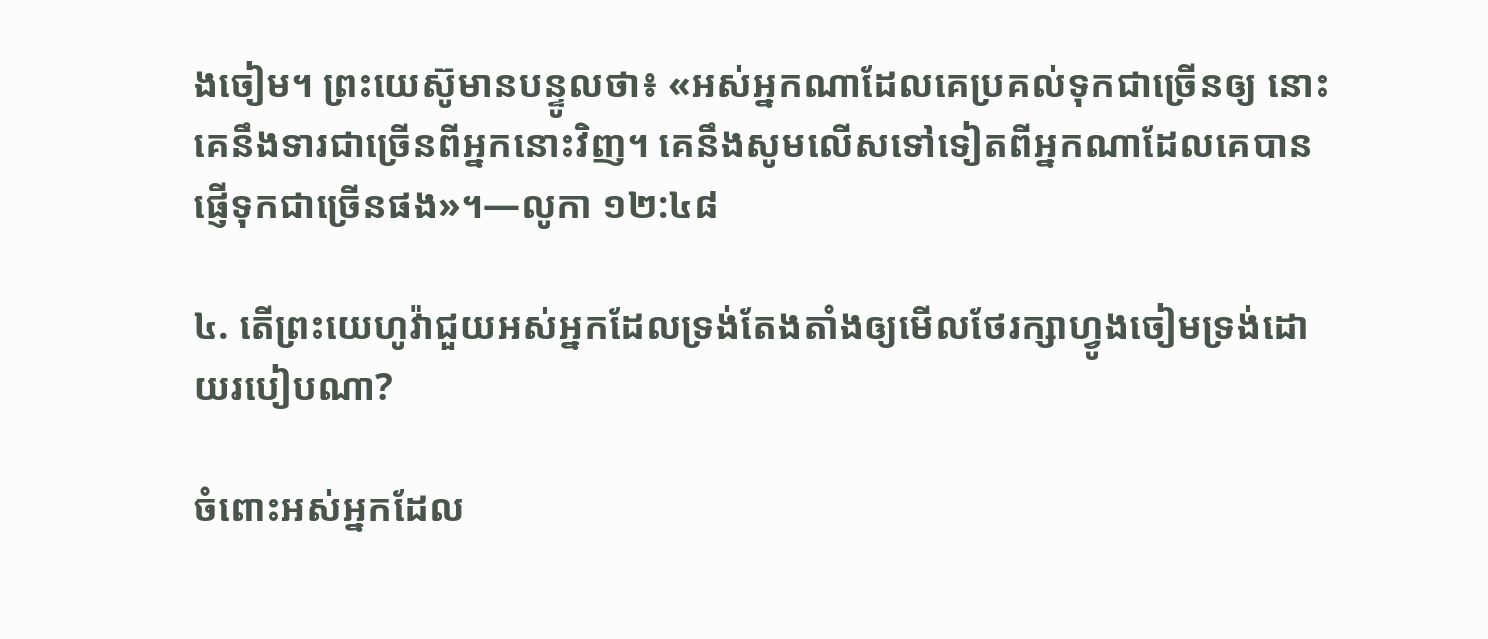ងចៀម។ ព្រះយេស៊ូមានបន្ទូលថា៖ «អស់អ្នកណាដែលគេប្រគល់ទុកជាច្រើនឲ្យ នោះគេនឹងទារជាច្រើនពីអ្នកនោះវិញ។ គេនឹងសូមលើសទៅទៀតពីអ្នកណាដែលគេបានផ្ញើទុកជាច្រើនផង»។—លូកា ១២:៤៨

៤. តើព្រះយេហូវ៉ាជួយអស់អ្នកដែលទ្រង់តែងតាំងឲ្យមើលថែរក្សាហ្វូងចៀមទ្រង់ដោយរបៀបណា?

ចំពោះអស់អ្នកដែល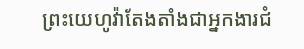ព្រះយេហូវ៉ាតែងតាំងជាអ្នកងារជំ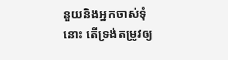នួយនិងអ្នកចាស់ទុំនោះ តើទ្រង់តម្រូវឲ្យ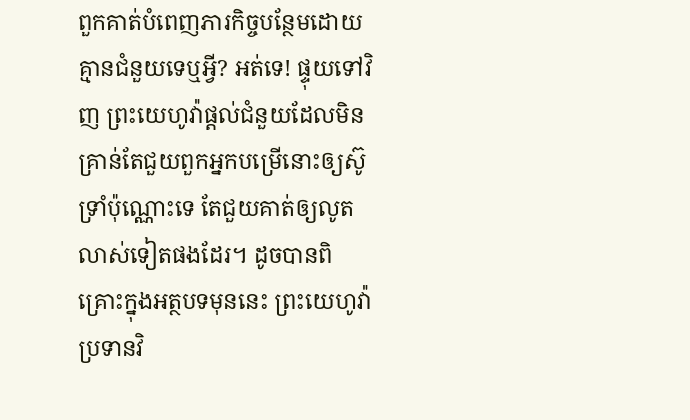ពួកគាត់បំពេញភារកិច្ចបន្ថែមដោយគ្មានជំនួយទេឬអ្វី? អត់ទេ! ផ្ទុយទៅវិញ ព្រះយេហូវ៉ាផ្ដល់ជំនួយដែលមិនគ្រាន់តែជួយពួកអ្នកបម្រើនោះឲ្យស៊ូទ្រាំប៉ុណ្ណោះទេ តែជួយគាត់ឲ្យលូតលាស់ទៀតផងដែរ។ ដូចបានពិគ្រោះក្នុងអត្ថបទមុននេះ ព្រះយេហូវ៉ាប្រទានវិ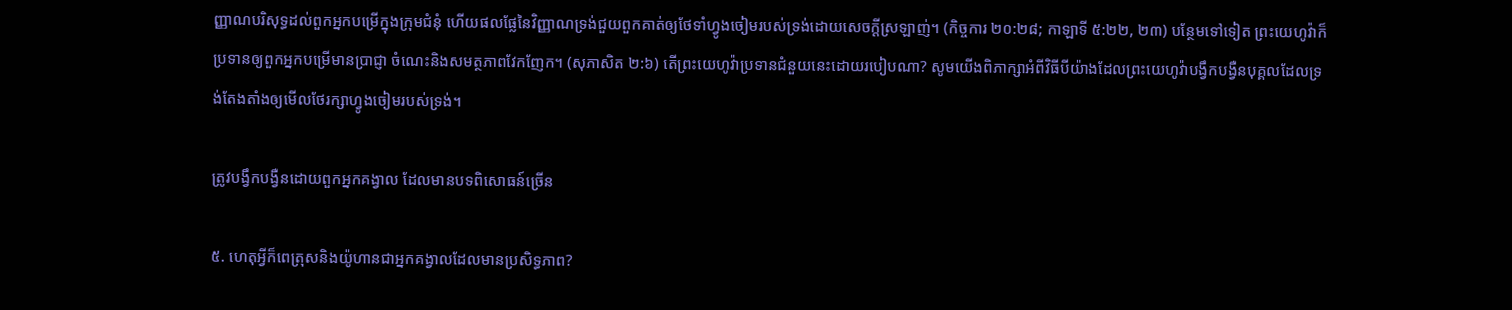ញ្ញាណបរិសុទ្ធដល់ពួកអ្នកបម្រើក្នុងក្រុមជំនុំ ហើយផលផ្លែនៃវិញ្ញាណទ្រង់ជួយពួកគាត់ឲ្យថែទាំហ្វូងចៀមរបស់ទ្រង់ដោយសេចក្ដីស្រឡាញ់។ (កិច្ចការ ២០:២៨; កាឡាទី ៥:២២, ២៣) បន្ថែមទៅទៀត ព្រះយេហូវ៉ាក៏ប្រទានឲ្យពួកអ្នកបម្រើមានប្រាជ្ញា ចំណេះនិងសមត្ថភាពវែកញែក។ (សុភាសិត ២:៦) តើព្រះយេហូវ៉ាប្រទានជំនួយនេះដោយរបៀបណា? សូមយើងពិភាក្សាអំពីវិធីបីយ៉ាងដែលព្រះយេហូវ៉ាបង្វឹកបង្វឺនបុគ្គលដែលទ្រង់តែងតាំងឲ្យមើលថែរក្សាហ្វូងចៀមរបស់ទ្រង់។

ត្រូវបង្វឹកបង្វឺនដោយពួកអ្នកគង្វាល ដែលមានបទពិសោធន៍ច្រើន

៥. ហេតុអ្វីក៏ពេត្រុសនិងយ៉ូហានជាអ្នកគង្វាលដែលមានប្រសិទ្ធភាព?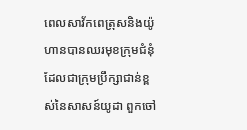ពេលសាវ័កពេត្រុសនិងយ៉ូហានបានឈរមុខក្រុមជំនុំដែលជាក្រុមប្រឹក្សាជាន់ខ្ពស់នៃសាសន៍យូដា ពួកចៅ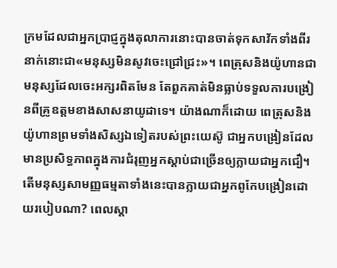ក្រមដែលជាអ្នកប្រាជ្ញក្នុងតុលាការនោះបានចាត់ទុកសាវ័កទាំងពីរនាក់នោះជា«មនុស្សមិនសូវចេះជ្រៅជ្រះ»។ ពេត្រុសនិងយ៉ូហានជាមនុស្សដែលចេះអក្សរពិតមែន តែពួកគាត់មិនធ្លាប់ទទួលការបង្រៀនពីគ្រូឧត្តមខាងសាសនាយូដាទេ។ យ៉ាងណាក៏ដោយ ពេត្រុសនិងយ៉ូហានព្រមទាំងសិស្សឯទៀតរបស់ព្រះយេស៊ូ ជាអ្នកបង្រៀនដែលមានប្រសិទ្ធភាពក្នុងការជំរុញអ្នកស្ដាប់ជាច្រើនឲ្យក្លាយជាអ្នកជឿ។ តើមនុស្សសាមញ្ញធម្មតាទាំងនេះបានក្លាយជាអ្នកពូកែបង្រៀនដោយរបៀបណា? ពេលស្ដា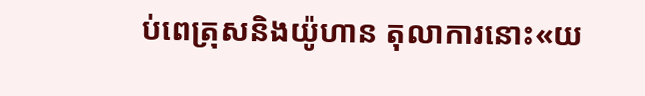ប់ពេត្រុសនិងយ៉ូហាន តុលាការនោះ«យ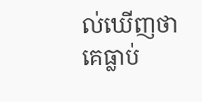ល់ឃើញថា គេធ្លាប់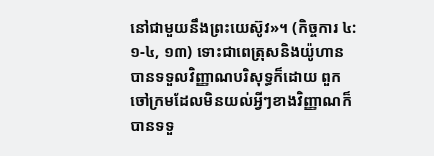នៅជាមួយនឹងព្រះយេស៊ូវ»។ (កិច្ចការ ៤:១-៤, ១៣) ទោះជាពេត្រុសនិងយ៉ូហានបានទទួលវិញ្ញាណបរិសុទ្ធក៏ដោយ ពួកចៅក្រមដែលមិនយល់អ្វីៗខាងវិញ្ញាណក៏បានទទួ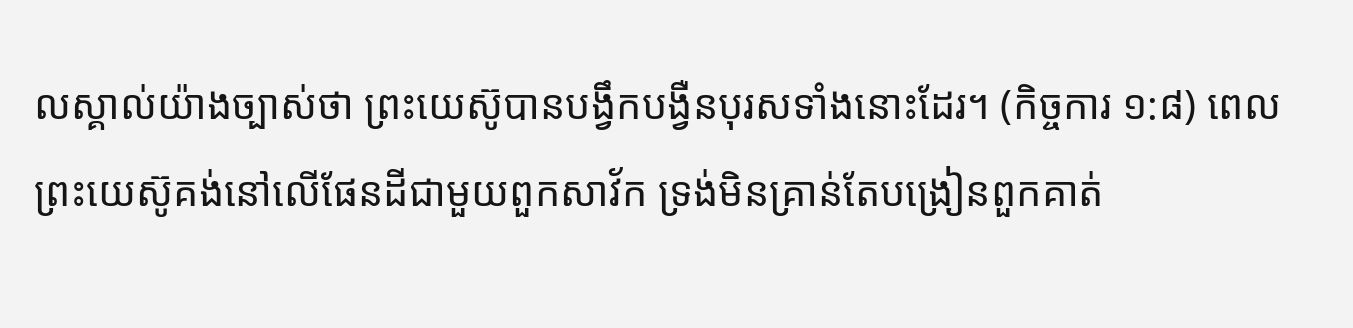លស្គាល់យ៉ាងច្បាស់ថា ព្រះយេស៊ូបានបង្វឹកបង្វឺនបុរសទាំងនោះដែរ។ (កិច្ចការ ១:៨) ពេលព្រះយេស៊ូគង់នៅលើផែនដីជាមួយពួកសាវ័ក ទ្រង់មិនគ្រាន់តែបង្រៀនពួកគាត់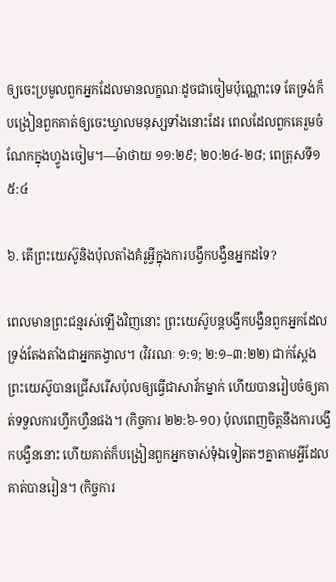ឲ្យចេះប្រមូលពួកអ្នកដែលមានលក្ខណៈដូចជាចៀមប៉ុណ្ណោះទេ តែទ្រង់ក៏បង្រៀនពួកគាត់ឲ្យចេះឃ្វាលមនុស្សទាំងនោះដែរ ពេលដែលពួកគេរួមចំណែកក្នុងហ្វូងចៀម។—ម៉ាថាយ ១១:២៩; ២០:២៤-២៨; ពេត្រុសទី១ ៥:៤

៦. តើព្រះយេស៊ូនិងប៉ុលតាំងគំរូអ្វីក្នុងការបង្វឹកបង្វឺនអ្នកដទៃ?

ពេលមានព្រះជន្មរស់ឡើងវិញនោះ ព្រះយេស៊ូបន្តបង្វឹកបង្វឺនពួកអ្នកដែលទ្រង់តែងតាំងជាអ្នកគង្វាល។ (វិវរណៈ ១:១; ២:១–៣:២២) ជាក់ស្តែងព្រះយេស៊ូបានជ្រើសរើសប៉ុលឲ្យធ្វើជាសាវ័កម្នាក់ ហើយបានរៀបចំឲ្យគាត់ទទួលការហ្វឹកហ្វឺនផង។ (កិច្ចការ ២២:៦-១០) ប៉ុលពេញចិត្តនឹងការបង្វឹកបង្វឺននោះ ហើយគាត់ក៏បង្រៀនពួកអ្នកចាស់ទុំឯទៀតតៗគ្នាតាមអ្វីដែលគាត់បានរៀន។ (កិច្ចការ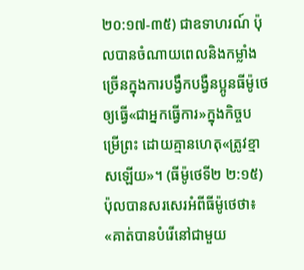២០:១៧-៣៥) ជាឧទាហរណ៍ ប៉ុលបានចំណាយពេលនិងកម្លាំងច្រើនក្នុងការបង្វឹកបង្វឺនប្អូនធីម៉ូថេឲ្យធ្វើ«ជាអ្នកធ្វើការ»ក្នុងកិច្ចបម្រើព្រះ ដោយគ្មានហេតុ«ត្រូវខ្មាសឡើយ»។ (ធីម៉ូថេទី២ ២:១៥) ប៉ុលបានសរសេរអំពីធីម៉ូថេថា៖ «គាត់បានបំរើនៅជាមួយ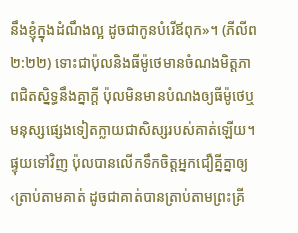នឹងខ្ញុំក្នុងដំណឹងល្អ ដូចជាកូនបំរើឪពុក»។ (ភីលីព ២:២២) ទោះជាប៉ុលនិងធីម៉ូថេមានចំណងមិត្តភាពជិតស្និទ្ធនឹងគ្នាក្ដី ប៉ុលមិនមានបំណងឲ្យធីម៉ូថេឬមនុស្សផ្សេងទៀតក្លាយជាសិស្សរបស់គាត់ឡើយ។ ផ្ទុយទៅវិញ ប៉ុលបានលើកទឹកចិត្តអ្នកជឿគ្នីគ្នាឲ្យ‹ត្រាប់តាមគាត់ ដូចជាគាត់បានត្រាប់តាមព្រះគ្រី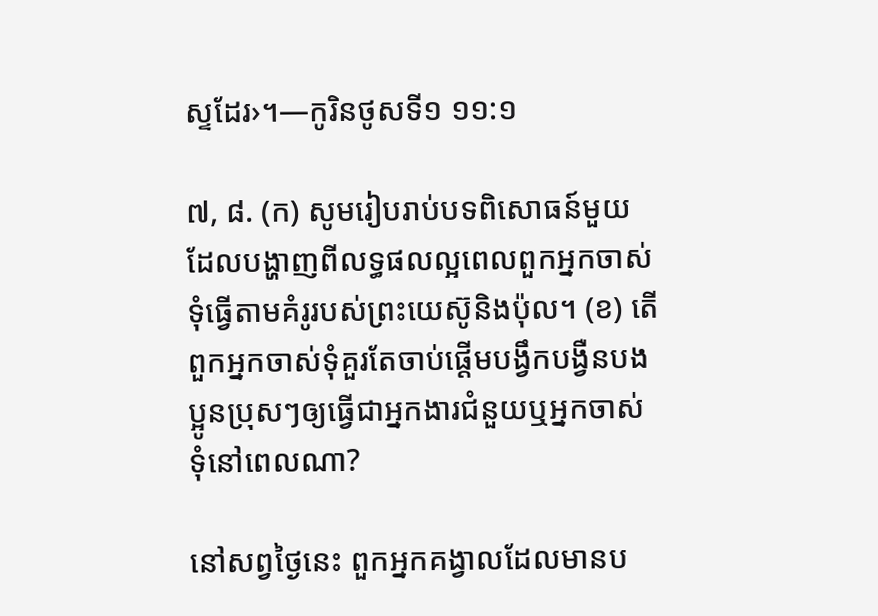ស្ទដែរ›។—កូរិនថូសទី១ ១១:១

៧, ៨. (ក) សូមរៀបរាប់បទពិសោធន៍មួយដែលបង្ហាញពីលទ្ធផលល្អពេលពួកអ្នកចាស់ទុំធ្វើតាមគំរូរបស់ព្រះយេស៊ូនិងប៉ុល។ (ខ) តើពួកអ្នកចាស់ទុំគួរតែចាប់ផ្ដើមបង្វឹកបង្វឺនបងប្អូនប្រុសៗឲ្យធ្វើជាអ្នកងារជំនួយឬអ្នកចាស់ទុំនៅពេលណា?

នៅសព្វថ្ងៃនេះ ពួកអ្នកគង្វាលដែលមានប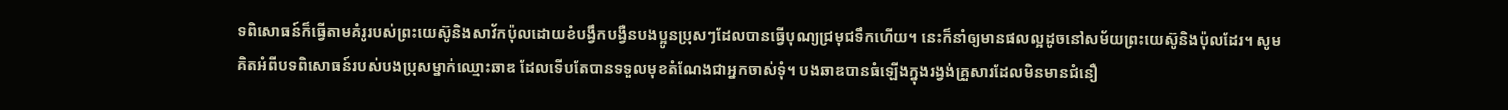ទពិសោធន៍ក៏ធ្វើតាមគំរូរបស់ព្រះយេស៊ូនិងសាវ័កប៉ុលដោយខំបង្វឹកបង្វឺនបងប្អូនប្រុសៗដែលបានធ្វើបុណ្យជ្រមុជទឹកហើយ។ នេះក៏នាំឲ្យមានផលល្អដូចនៅសម័យព្រះយេស៊ូនិងប៉ុលដែរ។ សូមគិតអំពីបទពិសោធន៍របស់បងប្រុសម្នាក់ឈ្មោះឆាឌ ដែលទើបតែបានទទួលមុខតំណែងជាអ្នកចាស់ទុំ។ បងឆាឌបានធំឡើងក្នុងរង្វង់គ្រួសារដែលមិនមានជំនឿ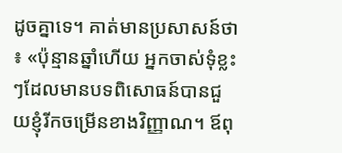ដូចគ្នាទេ។ គាត់មានប្រសាសន៍ថា៖ «ប៉ុន្មានឆ្នាំហើយ អ្នកចាស់ទុំខ្លះៗដែលមានបទពិសោធន៍បានជួយខ្ញុំរីកចម្រើនខាងវិញ្ញាណ។ ឪពុ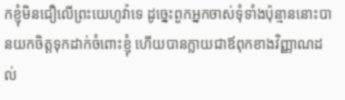កខ្ញុំមិនជឿលើព្រះយេហូវ៉ាទេ ដូច្នេះពួកអ្នកចាស់ទុំទាំងប៉ុន្មាននោះបានយកចិត្តទុកដាក់ចំពោះខ្ញុំ ហើយបានក្លាយជាឪពុកខាងវិញ្ញាណដល់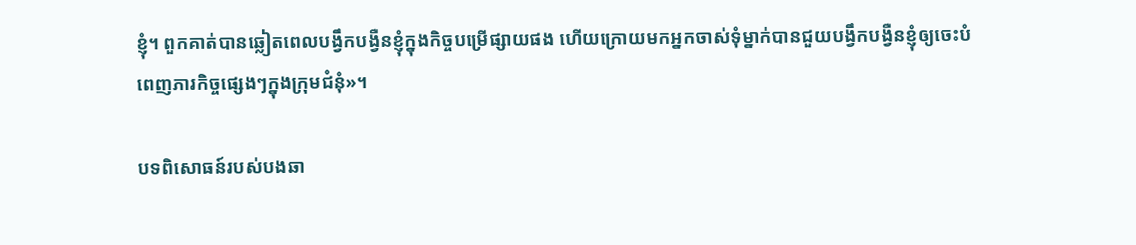ខ្ញុំ។ ពួកគាត់បានឆ្លៀតពេលបង្វឹកបង្វឺនខ្ញុំក្នុងកិច្ចបម្រើផ្សាយផង ហើយក្រោយមកអ្នកចាស់ទុំម្នាក់បានជួយបង្វឹកបង្វឺនខ្ញុំឲ្យចេះបំពេញភារកិច្ចផ្សេងៗក្នុងក្រុមជំនុំ»។

បទពិសោធន៍របស់បងឆា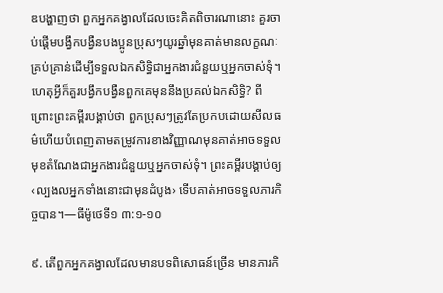ឌបង្ហាញថា ពួកអ្នកគង្វាលដែលចេះគិតពិចារណានោះ គួរចាប់ផ្ដើមបង្វឹកបង្វឺនបងប្អូនប្រុសៗយូរឆ្នាំមុនគាត់មានលក្ខណៈគ្រប់គ្រាន់ដើម្បីទទួលឯកសិទ្ធិជាអ្នកងារជំនួយឬអ្នកចាស់ទុំ។ ហេតុអ្វីក៏គួរបង្វឹកបង្វឺនពួកគេមុននឹងប្រគល់ឯកសិទ្ធិ? ពីព្រោះព្រះគម្ពីរបង្គាប់ថា ពួកប្រុសៗត្រូវតែប្រកបដោយសីលធម៌ហើយបំពេញតាមតម្រូវការខាងវិញ្ញាណមុនគាត់អាចទទួលមុខតំណែងជាអ្នកងារជំនួយឬអ្នកចាស់ទុំ។ ព្រះគម្ពីរបង្គាប់ឲ្យ‹ល្បងលអ្នកទាំងនោះជាមុនដំបូង› ទើបគាត់អាចទទួលភារកិច្ចបាន។—ធីម៉ូថេទី១ ៣:១-១០

៩. តើពួកអ្នកគង្វាលដែលមានបទពិសោធន៍ច្រើន មានភារកិ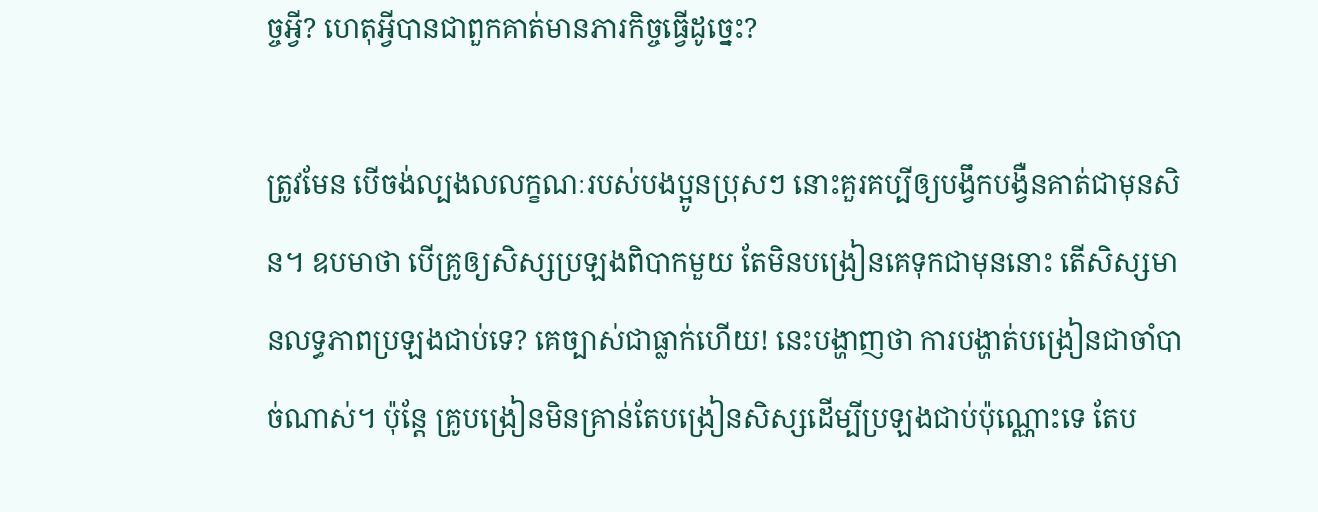ច្ចអ្វី? ហេតុអ្វីបានជាពួកគាត់មានភារកិច្ចធ្វើដូច្នេះ?

ត្រូវមែន បើចង់ល្បងលលក្ខណៈរបស់បងប្អូនប្រុសៗ នោះគួរគប្បីឲ្យបង្វឹកបង្វឺនគាត់ជាមុនសិន។ ឧបមាថា បើគ្រូឲ្យសិស្សប្រឡងពិបាកមួយ តែមិនបង្រៀនគេទុកជាមុននោះ តើសិស្សមានលទ្ធភាពប្រឡងជាប់ទេ? គេច្បាស់ជាធ្លាក់ហើយ! នេះបង្ហាញថា ការបង្ហាត់បង្រៀនជាចាំបាច់ណាស់។ ប៉ុន្តែ គ្រូបង្រៀនមិនគ្រាន់តែបង្រៀនសិស្សដើម្បីប្រឡងជាប់ប៉ុណ្ណោះទេ តែប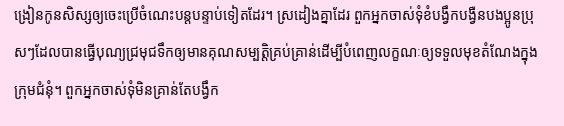ង្រៀនកូនសិស្សឲ្យចេះប្រើចំណេះបន្តបន្ទាប់ទៀតដែរ។ ស្រដៀងគ្នាដែរ ពួកអ្នកចាស់ទុំខំបង្វឹកបង្វឺនបងប្អូនប្រុសៗដែលបានធ្វើបុណ្យជ្រមុជទឹកឲ្យមានគុណសម្បត្ដិគ្រប់គ្រាន់ដើម្បីបំពេញលក្ខណៈឲ្យទទួលមុខតំណែងក្នុងក្រុមជំនុំ។ ពួកអ្នកចាស់ទុំមិនគ្រាន់តែបង្វឹក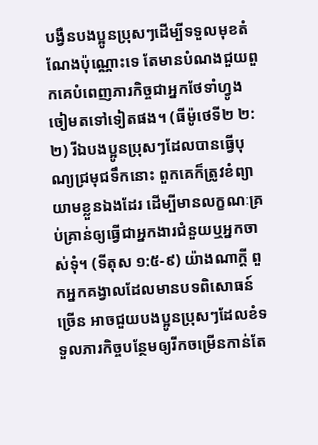បង្វឺនបងប្អូនប្រុសៗដើម្បីទទួលមុខតំណែងប៉ុណ្ណោះទេ តែមានបំណងជួយពួកគេបំពេញភារកិច្ចជាអ្នកថែទាំហ្វូងចៀមតទៅទៀតផង។ (ធីម៉ូថេទី២ ២:២) រីឯបងប្អូនប្រុសៗដែលបានធ្វើបុណ្យជ្រមុជទឹកនោះ ពួកគេក៏ត្រូវខំព្យាយាមខ្លួនឯងដែរ ដើម្បីមានលក្ខណៈគ្រប់គ្រាន់ឲ្យធ្វើជាអ្នកងារជំនួយឬអ្នកចាស់ទុំ។ (ទីតុស ១:៥-៩) យ៉ាងណាក្ដី ពួកអ្នកគង្វាលដែលមានបទពិសោធន៍ច្រើន អាចជួយបងប្អូនប្រុសៗដែលខំទទួលភារកិច្ចបន្ថែមឲ្យរីកចម្រើនកាន់តែ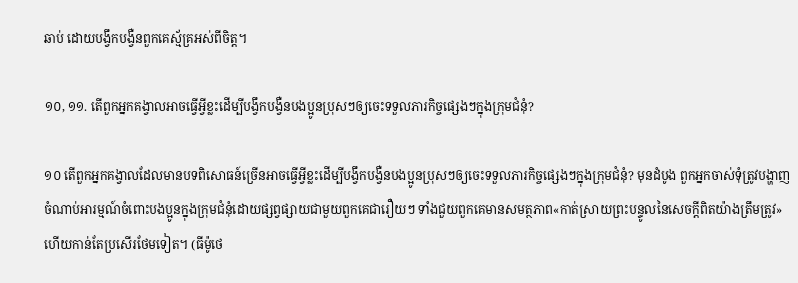ឆាប់ ដោយបង្វឹកបង្វឺនពួកគេស្ម័គ្រអស់ពីចិត្ត។

១០, ១១. តើពួកអ្នកគង្វាលអាចធ្វើអ្វីខ្លះដើម្បីបង្វឹកបង្វឺនបងប្អូនប្រុសៗឲ្យចេះទទួលភារកិច្ចផ្សេងៗក្នុងក្រុមជំនុំ?

១០ តើពួកអ្នកគង្វាលដែលមានបទពិសោធន៍ច្រើនអាចធ្វើអ្វីខ្លះដើម្បីបង្វឹកបង្វឺនបងប្អូនប្រុសៗឲ្យចេះទទួលភារកិច្ចផ្សេងៗក្នុងក្រុមជំនុំ? មុនដំបូង ពួកអ្នកចាស់ទុំត្រូវបង្ហាញចំណាប់អារម្មណ៍ចំពោះបងប្អូនក្នុងក្រុមជំនុំដោយផ្សព្វផ្សាយជាមួយពួកគេជារឿយៗ ទាំងជួយពួកគេមានសមត្ថភាព«កាត់ស្រាយព្រះបន្ទូលនៃសេចក្ដីពិតយ៉ាងត្រឹមត្រូវ»ហើយកាន់តែប្រសើរថែមទៀត។ (ធីម៉ូថេ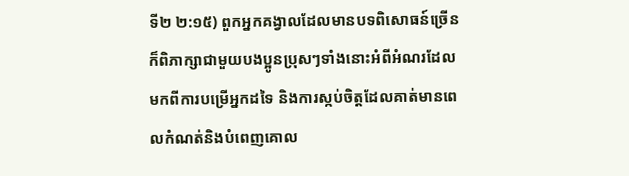ទី២ ២:១៥) ពួកអ្នកគង្វាលដែលមានបទពិសោធន៍ច្រើនក៏ពិភាក្សាជាមួយបងប្អូនប្រុសៗទាំងនោះអំពីអំណរដែលមកពីការបម្រើអ្នកដទៃ និងការស្កប់ចិត្តដែលគាត់មានពេលកំណត់និងបំពេញគោល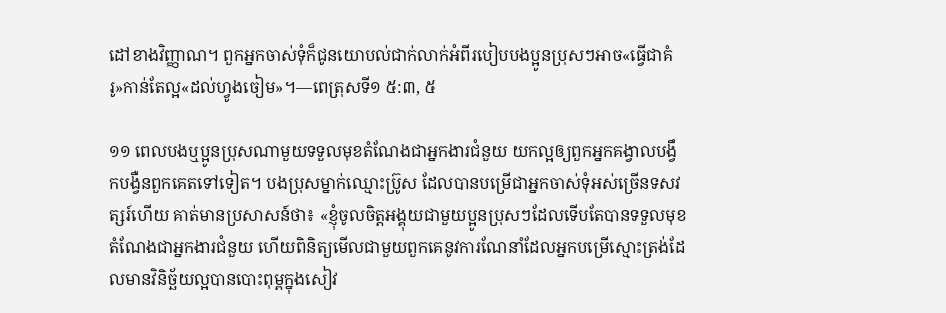ដៅខាងវិញ្ញាណ។ ពួកអ្នកចាស់ទុំក៏ជូនយោបល់ជាក់លាក់អំពីរបៀបបងប្អូនប្រុសៗអាច«ធ្វើជាគំរូ»កាន់តែល្អ«ដល់ហ្វូងចៀម»។—ពេត្រុសទី១ ៥:៣, ៥

១១ ពេលបងឬប្អូនប្រុសណាមួយទទួលមុខតំណែងជាអ្នកងារជំនួយ យកល្អឲ្យពួកអ្នកគង្វាលបង្វឹកបង្វឺនពួកគេតទៅទៀត។ បងប្រុសម្នាក់ឈ្មោះប៊្រូស ដែលបានបម្រើជាអ្នកចាស់ទុំអស់ច្រើនទសវត្សរ៍ហើយ គាត់មានប្រសាសន៍ថា៖ «ខ្ញុំចូលចិត្តអង្គុយជាមួយប្អូនប្រុសៗដែលទើបតែបានទទួលមុខតំណែងជាអ្នកងារជំនួយ ហើយពិនិត្យមើលជាមួយពួកគេនូវការណែនាំដែលអ្នកបម្រើស្មោះត្រង់ដែលមានវិនិច្ឆ័យល្អបានបោះពុម្ពក្នុងសៀវ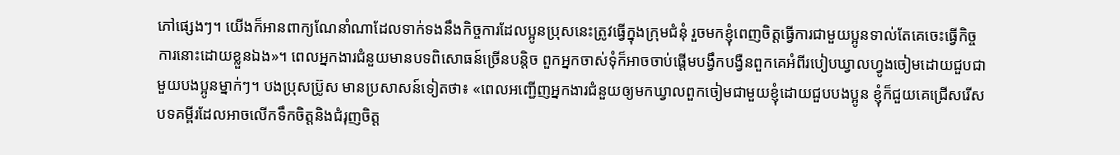ភៅផ្សេងៗ។ យើងក៏អានពាក្យណែនាំណាដែលទាក់ទងនឹងកិច្ចការដែលប្អូនប្រុសនេះត្រូវធ្វើក្នុងក្រុមជំនុំ រួចមកខ្ញុំពេញចិត្តធ្វើការជាមួយប្អូនទាល់តែគេចេះធ្វើកិច្ចការនោះដោយខ្លួនឯង»។ ពេលអ្នកងារជំនួយមានបទពិសោធន៍ច្រើនបន្ដិច ពួកអ្នកចាស់ទុំក៏អាចចាប់ផ្ដើមបង្វឹកបង្វឺនពួកគេអំពីរបៀបឃ្វាលហ្វូងចៀមដោយជួបជាមួយបងប្អូនម្នាក់ៗ។ បងប្រុសប៊្រូស មានប្រសាសន៍ទៀតថា៖ «ពេលអញ្ជើញអ្នកងារជំនួយឲ្យមកឃ្វាលពួកចៀមជាមួយខ្ញុំដោយជួបបងប្អូន ខ្ញុំក៏ជួយគេជ្រើសរើសបទគម្ពីរដែលអាចលើកទឹកចិត្តនិងជំរុញចិត្ត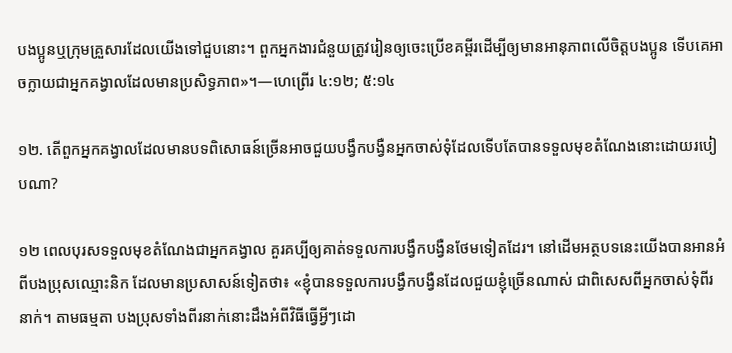បងប្អូនឬក្រុមគ្រួសារដែលយើងទៅជួបនោះ។ ពួកអ្នកងារជំនួយត្រូវរៀនឲ្យចេះប្រើខគម្ពីរដើម្បីឲ្យមានអានុភាពលើចិត្តបងប្អូន ទើបគេអាចក្លាយជាអ្នកគង្វាលដែលមានប្រសិទ្ធភាព»។—ហេព្រើរ ៤:១២; ៥:១៤

១២. តើពួកអ្នកគង្វាលដែលមានបទពិសោធន៍ច្រើនអាចជួយបង្វឹកបង្វឺនអ្នកចាស់ទុំដែលទើបតែបានទទួលមុខតំណែងនោះដោយរបៀបណា?

១២ ពេលបុរសទទួលមុខតំណែងជាអ្នកគង្វាល គួរគប្បីឲ្យគាត់ទទួលការបង្វឹកបង្វឺនថែមទៀតដែរ។ នៅដើមអត្ថបទនេះយើងបានអានអំពីបងប្រុសឈ្មោះនិក ដែលមានប្រសាសន៍ទៀតថា៖ «ខ្ញុំបានទទួលការបង្វឹកបង្វឺនដែលជួយខ្ញុំច្រើនណាស់ ជាពិសេសពីអ្នកចាស់ទុំពីរនាក់។ តាមធម្មតា បងប្រុសទាំងពីរនាក់នោះដឹងអំពីវិធីធ្វើអ្វីៗដោ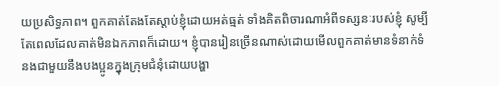យប្រសិទ្ធភាព។ ពួកគាត់តែងតែស្ដាប់ខ្ញុំដោយអត់ធ្មត់ ទាំងគិតពិចារណាអំពីទស្សនៈរបស់ខ្ញុំ សូម្បីតែពេលដែលគាត់មិនឯកភាពក៏ដោយ។ ខ្ញុំបានរៀនច្រើនណាស់ដោយមើលពួកគាត់មានទំនាក់ទំនងជាមួយនឹងបងប្អូនក្នុងក្រុមជំនុំដោយបង្ហា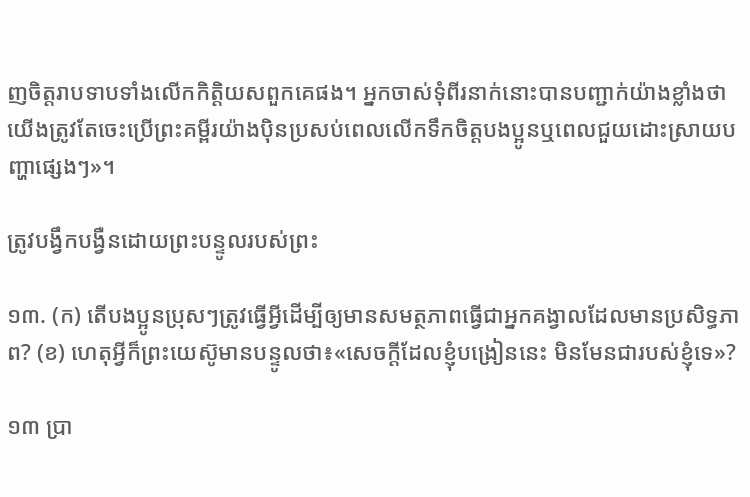ញចិត្តរាបទាបទាំងលើកកិត្ដិយសពួកគេផង។ អ្នកចាស់ទុំពីរនាក់នោះបានបញ្ជាក់យ៉ាងខ្លាំងថា យើងត្រូវតែចេះប្រើព្រះគម្ពីរយ៉ាងប៉ិនប្រសប់ពេលលើកទឹកចិត្តបងប្អូនឬពេលជួយដោះស្រាយបញ្ហាផ្សេងៗ»។

ត្រូវបង្វឹកបង្វឺនដោយព្រះបន្ទូលរបស់ព្រះ

១៣. (ក) តើបងប្អូនប្រុសៗត្រូវធ្វើអ្វីដើម្បីឲ្យមានសមត្ថភាពធ្វើជាអ្នកគង្វាលដែលមានប្រសិទ្ធភាព? (ខ) ហេតុអ្វីក៏ព្រះយេស៊ូមានបន្ទូលថា៖«សេចក្ដីដែលខ្ញុំបង្រៀននេះ មិនមែនជារបស់ខ្ញុំទេ»?

១៣ ប្រា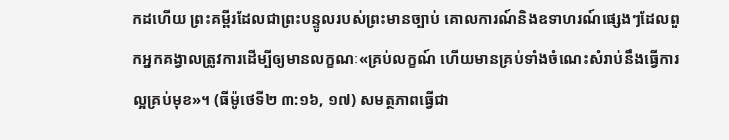កដហើយ ព្រះគម្ពីរដែលជាព្រះបន្ទូលរបស់ព្រះមានច្បាប់ គោលការណ៍និងឧទាហរណ៍ផ្សេងៗដែលពួកអ្នកគង្វាលត្រូវការដើម្បីឲ្យមានលក្ខណៈ«គ្រប់លក្ខណ៍ ហើយមានគ្រប់ទាំងចំណេះសំរាប់នឹងធ្វើការល្អគ្រប់មុខ»។ (ធីម៉ូថេទី២ ៣:១៦, ១៧) សមត្ថភាពធ្វើជា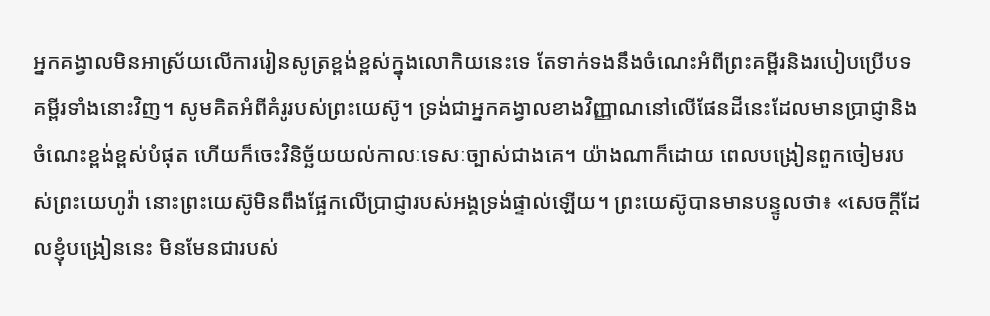អ្នកគង្វាលមិនអាស្រ័យលើការរៀនសូត្រខ្ពង់ខ្ពស់ក្នុងលោកិយនេះទេ តែទាក់ទងនឹងចំណេះអំពីព្រះគម្ពីរនិងរបៀបប្រើបទគម្ពីរទាំងនោះវិញ។ សូមគិតអំពីគំរូរបស់ព្រះយេស៊ូ។ ទ្រង់ជាអ្នកគង្វាលខាងវិញ្ញាណនៅលើផែនដីនេះដែលមានប្រាជ្ញានិងចំណេះខ្ពង់ខ្ពស់បំផុត ហើយក៏ចេះវិនិច្ឆ័យយល់កាលៈទេសៈច្បាស់ជាងគេ។ យ៉ាងណាក៏ដោយ ពេលបង្រៀនពួកចៀមរបស់ព្រះយេហូវ៉ា នោះព្រះយេស៊ូមិនពឹងផ្អែកលើប្រាជ្ញារបស់អង្គទ្រង់ផ្ទាល់ឡើយ។ ព្រះយេស៊ូបានមានបន្ទូលថា៖ «សេចក្ដីដែលខ្ញុំបង្រៀននេះ មិនមែនជារបស់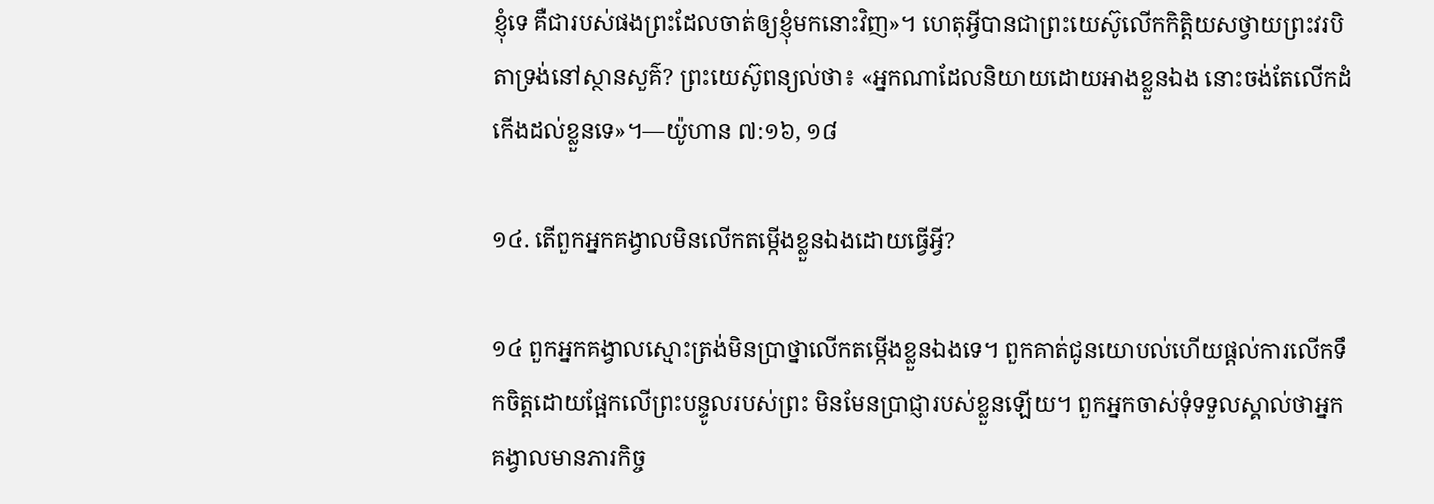ខ្ញុំទេ គឺជារបស់ផងព្រះដែលចាត់ឲ្យខ្ញុំមកនោះវិញ»។ ហេតុអ្វីបានជាព្រះយេស៊ូលើកកិត្ដិយសថ្វាយព្រះវរបិតាទ្រង់នៅស្ថានសួគ៌? ព្រះយេស៊ូពន្យល់ថា៖ «អ្នកណាដែលនិយាយដោយអាងខ្លួនឯង នោះចង់តែលើកដំកើងដល់ខ្លួនទេ»។—យ៉ូហាន ៧:១៦, ១៨

១៤. តើពួកអ្នកគង្វាលមិនលើកតម្កើងខ្លួនឯងដោយធ្វើអ្វី?

១៤ ពួកអ្នកគង្វាលស្មោះត្រង់មិនប្រាថ្នាលើកតម្កើងខ្លួនឯងទេ។ ពួកគាត់ជូនយោបល់ហើយផ្ដល់ការលើកទឹកចិត្តដោយផ្អែកលើព្រះបន្ទូលរបស់ព្រះ មិនមែនប្រាជ្ញារបស់ខ្លួនឡើយ។ ពួកអ្នកចាស់ទុំទទួលស្គាល់ថាអ្នកគង្វាលមានភារកិច្ច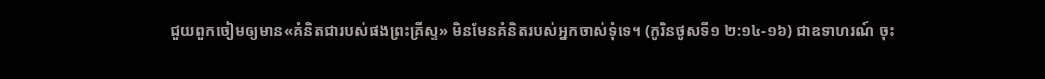ជួយពួកចៀមឲ្យមាន«គំនិតជារបស់ផងព្រះគ្រីស្ទ» មិនមែនគំនិតរបស់អ្នកចាស់ទុំទេ។ (កូរិនថូសទី១ ២:១៤-១៦) ជាឧទាហរណ៍ ចុះ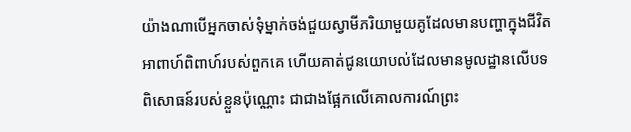យ៉ាងណាបើអ្នកចាស់ទុំម្នាក់ចង់ជួយស្វាមីភរិយាមួយគូដែលមានបញ្ហាក្នុងជីវិតអាពាហ៍ពិពាហ៍របស់ពួកគេ ហើយគាត់ជូនយោបល់ដែលមានមូលដ្ឋានលើបទពិសោធន៍របស់ខ្លួនប៉ុណ្ណោះ ជាជាងផ្អែកលើគោលការណ៍ព្រះ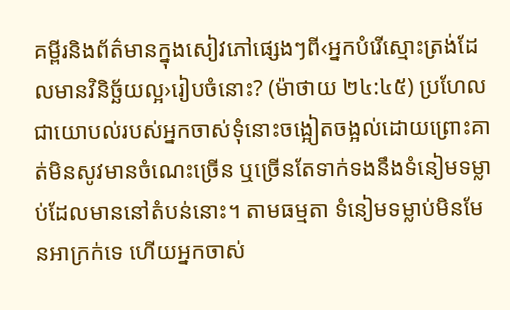គម្ពីរនិងព័ត៌មានក្នុងសៀវភៅផ្សេងៗពី‹អ្នកបំរើស្មោះត្រង់ដែលមានវិនិច្ឆ័យល្អ›រៀបចំនោះ? (ម៉ាថាយ ២៤:៤៥) ប្រហែលជាយោបល់របស់អ្នកចាស់ទុំនោះចង្អៀតចង្អល់ដោយព្រោះគាត់មិនសូវមានចំណេះច្រើន ឬច្រើនតែទាក់ទងនឹងទំនៀមទម្លាប់ដែលមាននៅតំបន់នោះ។ តាមធម្មតា ទំនៀមទម្លាប់មិនមែនអាក្រក់ទេ ហើយអ្នកចាស់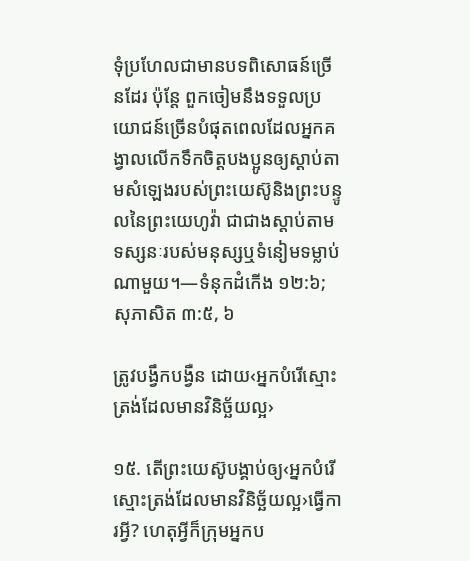ទុំប្រហែលជាមានបទពិសោធន៍ច្រើនដែរ ប៉ុន្តែ ពួកចៀមនឹងទទួលប្រយោជន៍ច្រើនបំផុតពេលដែលអ្នកគង្វាលលើកទឹកចិត្តបងប្អូនឲ្យស្ដាប់តាមសំឡេងរបស់ព្រះយេស៊ូនិងព្រះបន្ទូលនៃព្រះយេហូវ៉ា ជាជាងស្ដាប់តាមទស្សនៈរបស់មនុស្សឬទំនៀមទម្លាប់ណាមួយ។—ទំនុកដំកើង ១២:៦; សុភាសិត ៣:៥, ៦

ត្រូវបង្វឹកបង្វឺន ដោយ‹អ្នកបំរើស្មោះត្រង់ដែលមានវិនិច្ឆ័យល្អ›

១៥. តើព្រះយេស៊ូបង្គាប់ឲ្យ‹អ្នកបំរើស្មោះត្រង់ដែលមានវិនិច្ឆ័យល្អ›ធ្វើការអ្វី? ហេតុអ្វីក៏ក្រុមអ្នកប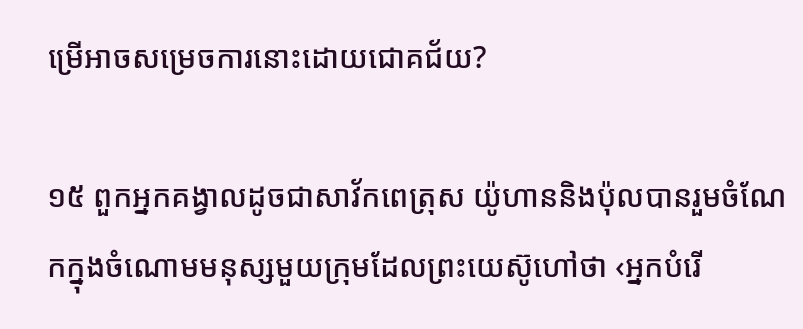ម្រើអាចសម្រេចការនោះដោយជោគជ័យ?

១៥ ពួកអ្នកគង្វាលដូចជាសាវ័កពេត្រុស យ៉ូហាននិងប៉ុលបានរួមចំណែកក្នុងចំណោមមនុស្សមួយក្រុមដែលព្រះយេស៊ូហៅថា ‹អ្នកបំរើ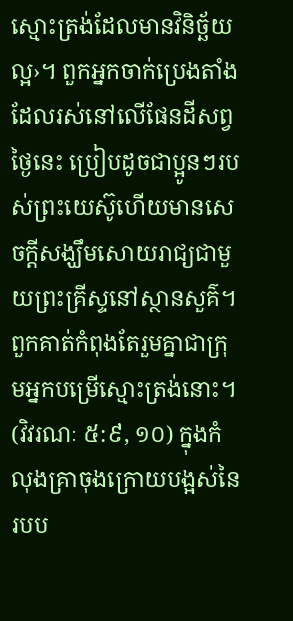ស្មោះត្រង់ដែលមានវិនិច្ឆ័យល្អ›។ ពួកអ្នកចាក់ប្រេងតាំងដែលរស់នៅលើផែនដីសព្វថ្ងៃនេះ ប្រៀបដូចជាប្អូនៗរបស់ព្រះយេស៊ូហើយមានសេចក្ដីសង្ឃឹមសោយរាជ្យជាមួយព្រះគ្រីស្ទនៅស្ថានសួគ៌។ ពួកគាត់កំពុងតែរួមគ្នាជាក្រុមអ្នកបម្រើស្មោះត្រង់នោះ។ (វិវរណៈ ៥:៩, ១០) ក្នុងកំលុងគ្រាចុងក្រោយបង្អស់នៃរបប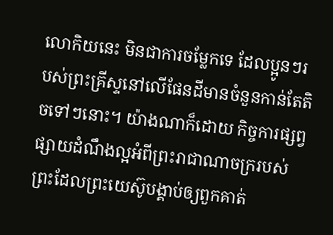លោកិយនេះ មិនជាការចម្លែកទេ ដែលប្អូនៗរបស់ព្រះគ្រីស្ទនៅលើផែនដីមានចំនួនកាន់តែតិចទៅៗនោះ។ យ៉ាងណាក៏ដោយ កិច្ចការផ្សព្វផ្សាយដំណឹងល្អអំពីព្រះរាជាណាចក្ររបស់ព្រះដែលព្រះយេស៊ូបង្គាប់ឲ្យពួកគាត់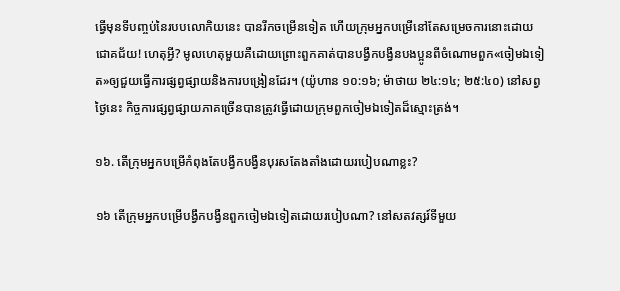ធ្វើមុនទីបញ្ចប់នៃរបបលោកិយនេះ បានរីកចម្រើនទៀត ហើយក្រុមអ្នកបម្រើនៅតែសម្រេចការនោះដោយជោគជ័យ! ហេតុអ្វី? មូលហេតុមួយគឺដោយព្រោះពួកគាត់បានបង្វឹកបង្វឺនបងប្អូនពីចំណោមពួក«ចៀមឯទៀត»ឲ្យជួយធ្វើការផ្សព្វផ្សាយនិងការបង្រៀនដែរ។ (យ៉ូហាន ១០:១៦; ម៉ាថាយ ២៤:១៤; ២៥:៤០) នៅសព្វថ្ងៃនេះ កិច្ចការផ្សព្វផ្សាយភាគច្រើនបានត្រូវធ្វើដោយក្រុមពួកចៀមឯទៀតដ៏ស្មោះត្រង់។

១៦. តើក្រុមអ្នកបម្រើកំពុងតែបង្វឹកបង្វឺនបុរសតែងតាំងដោយរបៀបណាខ្លះ?

១៦ តើក្រុមអ្នកបម្រើបង្វឹកបង្វឺនពួកចៀមឯទៀតដោយរបៀបណា? នៅសតវត្សរ៍ទីមួយ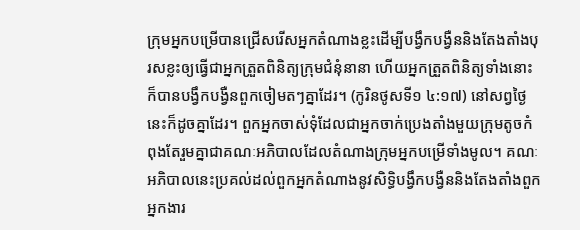ក្រុមអ្នកបម្រើបានជ្រើសរើសអ្នកតំណាងខ្លះដើម្បីបង្វឹកបង្វឺននិងតែងតាំងបុរសខ្លះឲ្យធ្វើជាអ្នកត្រួតពិនិត្យក្រុមជំនុំនានា ហើយអ្នកត្រួតពិនិត្យទាំងនោះក៏បានបង្វឹកបង្វឺនពួកចៀមតៗគ្នាដែរ។ (កូរិនថូសទី១ ៤:១៧) នៅសព្វថ្ងៃនេះក៏ដូចគ្នាដែរ។ ពួកអ្នកចាស់ទុំដែលជាអ្នកចាក់ប្រេងតាំងមួយក្រុមតូចកំពុងតែរួមគ្នាជាគណៈអភិបាលដែលតំណាងក្រុមអ្នកបម្រើទាំងមូល។ គណៈអភិបាលនេះប្រគល់ដល់ពួកអ្នកតំណាងនូវសិទ្ធិបង្វឹកបង្វឺននិងតែងតាំងពួកអ្នកងារ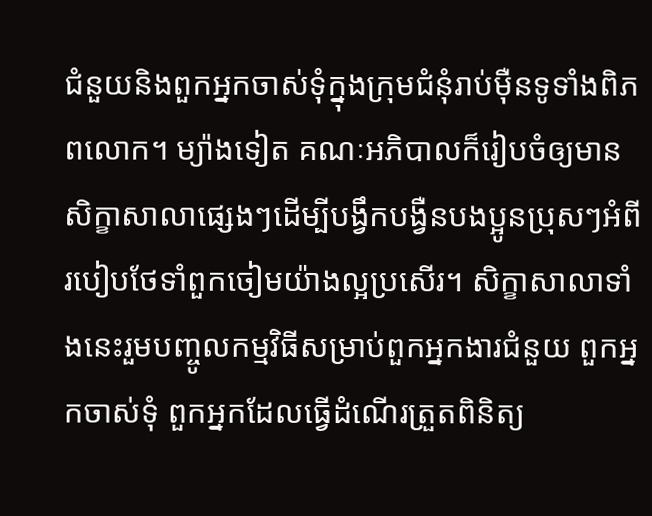ជំនួយនិងពួកអ្នកចាស់ទុំក្នុងក្រុមជំនុំរាប់ម៉ឺនទូទាំងពិភពលោក។ ម្យ៉ាងទៀត គណៈអភិបាលក៏រៀបចំឲ្យមានសិក្ខាសាលាផ្សេងៗដើម្បីបង្វឹកបង្វឺនបងប្អូនប្រុសៗអំពីរបៀបថែទាំពួកចៀមយ៉ាងល្អប្រសើរ។ សិក្ខាសាលាទាំងនេះរួមបញ្ចូលកម្មវិធីសម្រាប់ពួកអ្នកងារជំនួយ ពួកអ្នកចាស់ទុំ ពួកអ្នកដែលធ្វើដំណើរត្រួតពិនិត្យ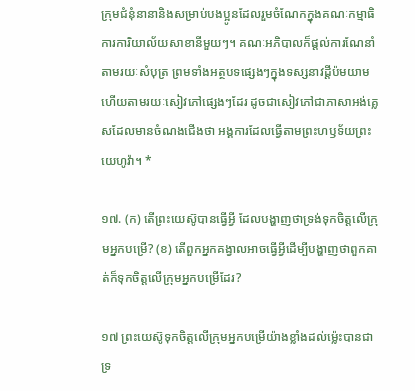ក្រុមជំនុំនានានិងសម្រាប់បងប្អូនដែលរួមចំណែកក្នុងគណៈកម្មាធិការការិយាល័យសាខានីមួយៗ។ គណៈអភិបាលក៏ផ្ដល់ការណែនាំតាមរយៈសំបុត្រ ព្រមទាំងអត្ថបទផ្សេងៗក្នុងទស្សនាវដ្ដីប៉មយាម ហើយតាមរយៈសៀវភៅផ្សេងៗដែរ ដូចជាសៀវភៅជាភាសាអង់គ្លេសដែលមានចំណងជើងថា អង្គការដែលធ្វើតាមព្រះហឫទ័យព្រះយេហូវ៉ា។ *

១៧. (ក) តើព្រះយេស៊ូបានធ្វើអ្វី ដែលបង្ហាញថាទ្រង់ទុកចិត្តលើក្រុមអ្នកបម្រើ? (ខ) តើពួកអ្នកគង្វាលអាចធ្វើអ្វីដើម្បីបង្ហាញថាពួកគាត់ក៏ទុកចិត្តលើក្រុមអ្នកបម្រើដែរ?

១៧ ព្រះយេស៊ូទុកចិត្តលើក្រុមអ្នកបម្រើយ៉ាងខ្លាំងដល់ម្ល៉េះបានជាទ្រ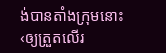ង់បានតាំងក្រុមនោះ‹ឲ្យត្រួតលើរ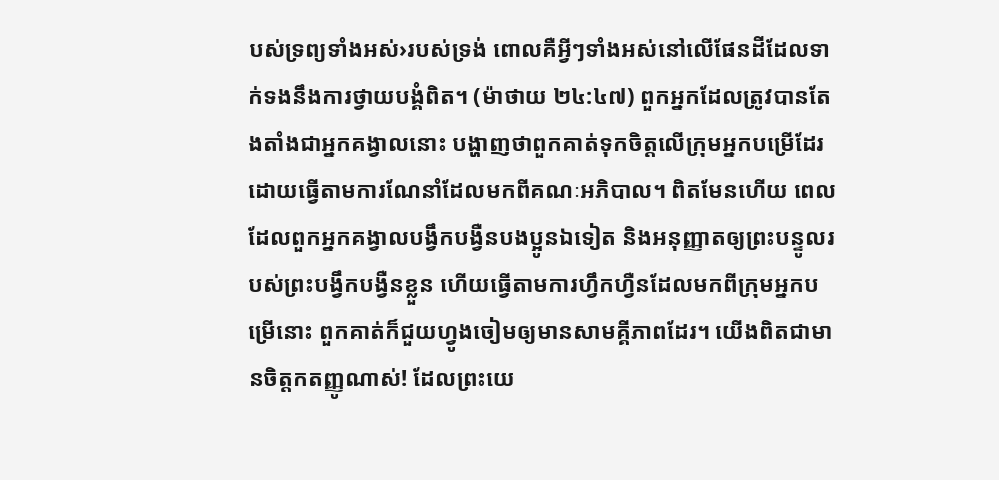បស់ទ្រព្យទាំងអស់›របស់ទ្រង់ ពោលគឺអ្វីៗទាំងអស់នៅលើផែនដីដែលទាក់ទងនឹងការថ្វាយបង្គំពិត។ (ម៉ាថាយ ២៤:៤៧) ពួកអ្នកដែលត្រូវបានតែងតាំងជាអ្នកគង្វាលនោះ បង្ហាញថាពួកគាត់ទុកចិត្តលើក្រុមអ្នកបម្រើដែរ ដោយធ្វើតាមការណែនាំដែលមកពីគណៈអភិបាល។ ពិតមែនហើយ ពេលដែលពួកអ្នកគង្វាលបង្វឹកបង្វឺនបងប្អូនឯទៀត និងអនុញ្ញាតឲ្យព្រះបន្ទូលរបស់ព្រះបង្វឹកបង្វឺនខ្លួន ហើយធ្វើតាមការហ្វឹកហ្វឺនដែលមកពីក្រុមអ្នកបម្រើនោះ ពួកគាត់ក៏ជួយហ្វូងចៀមឲ្យមានសាមគ្គីភាពដែរ។ យើងពិតជាមានចិត្តកតញ្ញូណាស់! ដែលព្រះយេ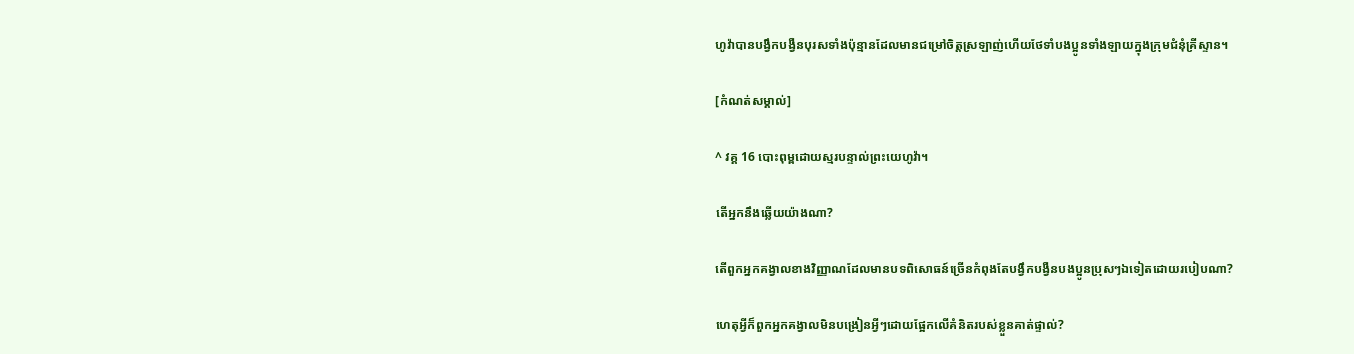ហូវ៉ាបានបង្វឹកបង្វឺនបុរសទាំងប៉ុន្មានដែលមានជម្រៅចិត្តស្រឡាញ់ហើយថែទាំបងប្អូនទាំងឡាយក្នុងក្រុមជំនុំគ្រីស្ទាន។

[កំណត់សម្គាល់]

^ វគ្គ 16 បោះពុម្ពដោយស្មរបន្ទាល់ព្រះយេហូវ៉ា។

តើអ្នកនឹងឆ្លើយយ៉ាងណា?

តើពួកអ្នកគង្វាលខាងវិញ្ញាណដែលមានបទពិសោធន៍ច្រើនកំពុងតែបង្វឹកបង្វឺនបងប្អូនប្រុសៗឯទៀតដោយរបៀបណា?

ហេតុអ្វីក៏ពួកអ្នកគង្វាលមិនបង្រៀនអ្វីៗដោយផ្អែកលើគំនិតរបស់ខ្លួនគាត់ផ្ទាល់?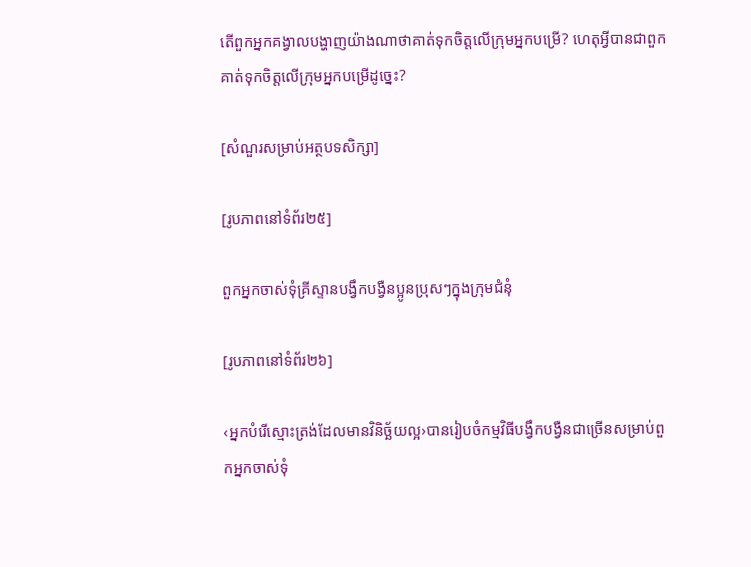តើពួកអ្នកគង្វាលបង្ហាញយ៉ាងណាថាគាត់ទុកចិត្តលើក្រុមអ្នកបម្រើ? ហេតុអ្វីបានជាពួកគាត់ទុកចិត្តលើក្រុមអ្នកបម្រើដូច្នេះ?

[សំណួរសម្រាប់អត្ថបទសិក្សា]

[រូបភាពនៅទំព័រ២៥]

ពួកអ្នកចាស់ទុំគ្រីស្ទានបង្វឹកបង្វឺនប្អូនប្រុសៗក្នុងក្រុមជំនុំ

[រូបភាពនៅទំព័រ២៦]

‹អ្នកបំរើស្មោះត្រង់ដែលមានវិនិច្ឆ័យល្អ›បានរៀបចំកម្មវិធីបង្វឹកបង្វឺនជាច្រើនសម្រាប់ពួកអ្នកចាស់ទុំ